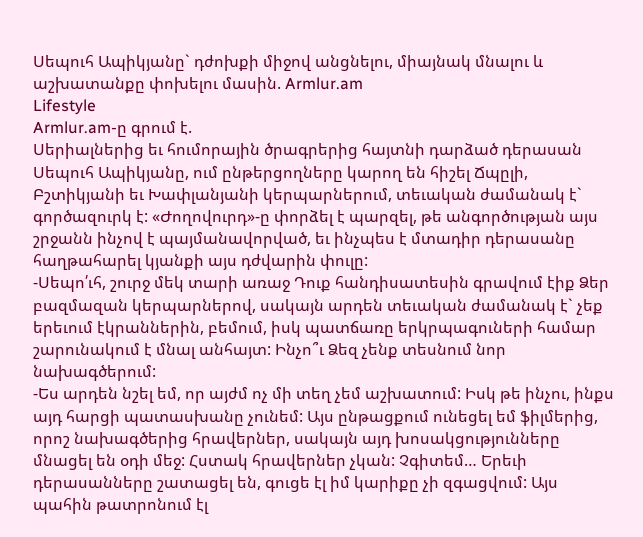Սեպուհ Ապիկյանը` դժոխքի միջով անցնելու, միայնակ մնալու և աշխատանքը փոխելու մասին. Armlur.am
Lifestyle
Armlur.am-ը գրում է.
Սերիալներից եւ հումորային ծրագրերից հայտնի դարձած դերասան Սեպուհ Ապիկյանը, ում ընթերցողները կարող են հիշել Ճպըլի, Բշտիկյանի եւ Խափլանյանի կերպարներում, տեւական ժամանակ է` գործազուրկ է: «Ժողովուրդ»-ը փորձել է պարզել, թե անգործության այս շրջանն ինչով է պայմանավորված, եւ ինչպես է մտադիր դերասանը հաղթահարել կյանքի այս դժվարին փուլը:
-Սեպո՛ւհ, շուրջ մեկ տարի առաջ Դուք հանդիսատեսին գրավում էիք Ձեր բազմազան կերպարներով, սակայն արդեն տեւական ժամանակ է` չեք երեւում էկրաններին, բեմում, իսկ պատճառը երկրպագուների համար շարունակում է մնալ անհայտ: Ինչո՞ւ Ձեզ չենք տեսնում նոր նախագծերում:
-Ես արդեն նշել եմ, որ այժմ ոչ մի տեղ չեմ աշխատում: Իսկ թե ինչու, ինքս այդ հարցի պատասխանը չունեմ: Այս ընթացքում ունեցել եմ ֆիլմերից, որոշ նախագծերից հրավերներ, սակայն այդ խոսակցությունները մնացել են օդի մեջ: Հստակ հրավերներ չկան: Չգիտեմ… Երեւի դերասանները շատացել են, գուցե էլ իմ կարիքը չի զգացվում: Այս պահին թատրոնում էլ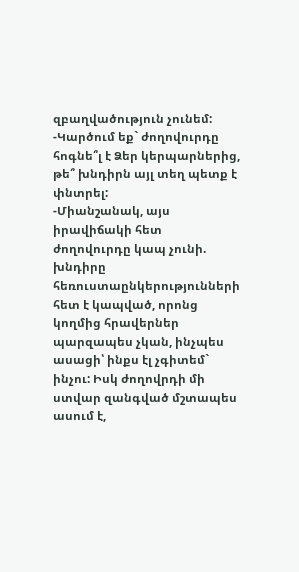զբաղվածություն չունեմ:
-Կարծում եք` ժողովուրդը հոգնե՞լ է Ձեր կերպարներից, թե՞ խնդիրն այլ տեղ պետք է փնտրել:
-Միանշանակ, այս իրավիճակի հետ ժողովուրդը կապ չունի. խնդիրը հեռուստաընկերությունների հետ է կապված, որոնց կողմից հրավերներ պարզապես չկան, ինչպես ասացի՝ ինքս էլ չգիտեմ` ինչու: Իսկ ժողովրդի մի ստվար զանգված մշտապես ասում է,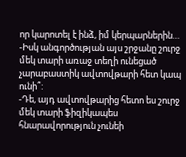որ կարոտել է ինձ, իմ կերպարներին…
-Իսկ անգործության այս շրջանը շուրջ մեկ տարի առաջ տեղի ունեցած չարաբաստիկ ավտովթարի հետ կապ ունի՞:
-Դե, այդ ավտովթարից հետո ես շուրջ մեկ տարի ֆիզիկապես հնարավորություն չունեի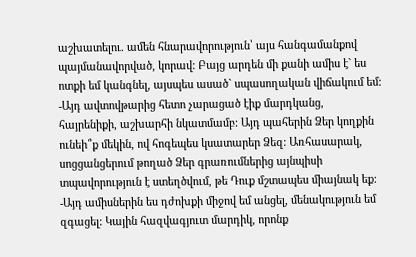աշխատելու. ամեն հնարավորություն՝ այս հանգամանքով պայմանավորված, կորավ: Բայց արդեն մի քանի ամիս է` ես ոտքի եմ կանգնել, այսպես ասած` սպասողական վիճակում եմ:
-Այդ ավտովթարից հետո չարացած էիք մարդկանց, հայրենիքի, աշխարհի նկատմամբ: Այդ պահերին Ձեր կողքին ունեի՞ք մեկին, ով հոգեպես կսատարեր Ձեզ: Առհասարակ, սոցցանցերում թողած Ձեր գրառումներից այնպիսի տպավորություն է ստեղծվում, թե Դուք մշտապես միայնակ եք:
-Այդ ամիսներին ես դժոխքի միջով եմ անցել, մենակություն եմ զգացել: Կային հազվագյուտ մարդիկ, որոնք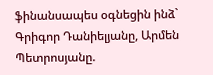ֆինանսապես օգնեցին ինձ` Գրիգոր Դանիելյանը, Արմեն Պետրոսյանը.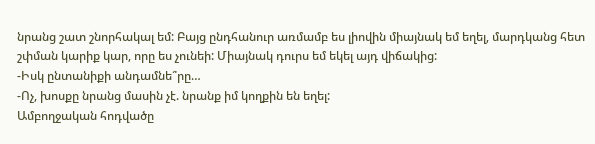նրանց շատ շնորհակալ եմ: Բայց ընդհանուր առմամբ ես լիովին միայնակ եմ եղել, մարդկանց հետ շփման կարիք կար, որը ես չունեի: Միայնակ դուրս եմ եկել այդ վիճակից:
-Իսկ ընտանիքի անդամնե՞րը…
-Ոչ, խոսքը նրանց մասին չէ. նրանք իմ կողքին են եղել:
Ամբողջական հոդվածը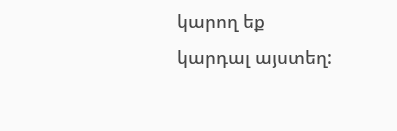կարող եք կարդալ այստեղ: